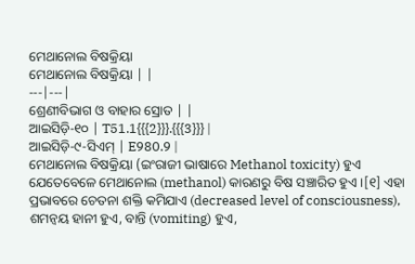ମେଥାନୋଲ ବିଷକ୍ରିୟା
ମେଥାନୋଲ ବିଷକ୍ରିୟା | |
---|---|
ଶ୍ରେଣୀବିଭାଗ ଓ ବାହାର ସ୍ରୋତ | |
ଆଇସିଡ଼ି-୧୦ | T51.1{{{2}}}.{{{3}}} |
ଆଇସିଡ଼ି-୯-ସିଏମ୍ | E980.9 |
ମେଥାନୋଲ ବିଷକ୍ରିୟା (ଇଂରାଜୀ ଭାଷାରେ Methanol toxicity) ହୁଏ ଯେତେବେଳେ ମେଥାନୋଲ (methanol) କାରଣରୁ ବିଷ ସଞ୍ଚାରିତ ହୁଏ ।[୧] ଏହା ପ୍ରଭାବରେ ଚେତନା ଶକ୍ତି କମିଯାଏ (decreased level of consciousness), ଶମନ୍ୱୟ ହାନୀ ହୁଏ, ବାନ୍ତି (vomiting) ହୁଏ,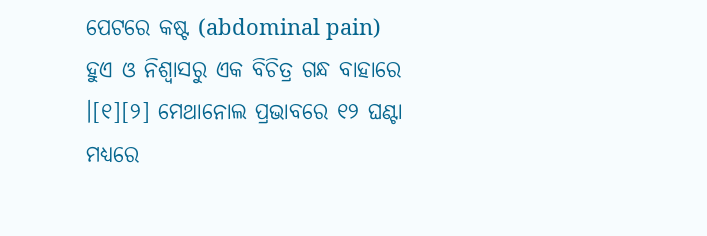ପେଟରେ କଷ୍ଟ (abdominal pain) ହୁଏ ଓ ନିଶ୍ୱାସରୁ ଏକ ବିଚିତ୍ର ଗନ୍ଧ ବାହାରେ ।[୧][୨] ମେଥାନୋଲ ପ୍ରଭାବରେ ୧୨ ଘଣ୍ଟା ମଧ୍ୟରେ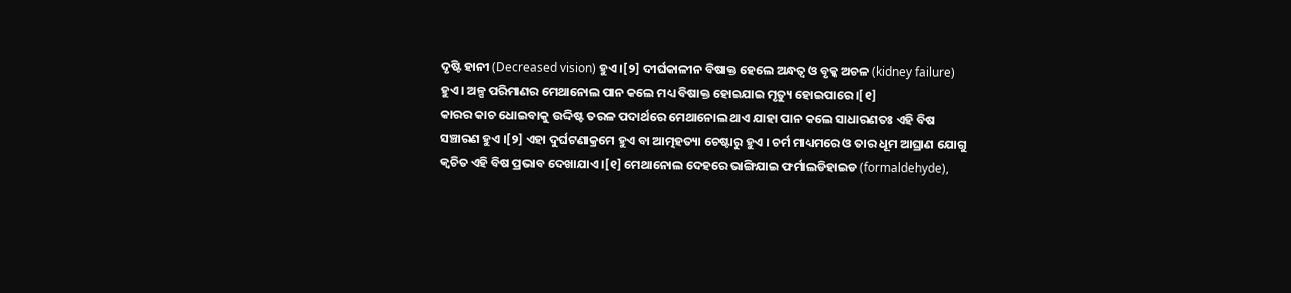ଦୃଷ୍ଟି ହାନୀ (Decreased vision) ହୁଏ ।[୨] ଦୀର୍ଘକାଳୀନ ବିଷାକ୍ତ ହେଲେ ଅନ୍ଧତ୍ୱ ଓ ବୃକ୍କ ଅଚଳ (kidney failure) ହୁଏ । ଅଳ୍ପ ପରିମାଣର ମେଥାନୋଲ ପାନ କଲେ ମଧ୍ୟ ବିଷାକ୍ତ ହୋଇଯାଇ ମୃତ୍ୟୁ ହୋଇପାରେ ।[୧]
କାରର କାଚ ଧୋଇବାକୁ ଉଦ୍ଦିଷ୍ଟ ତରଳ ପଦାର୍ଥରେ ମେଥାନୋଲ ଥାଏ ଯାହା ପାନ କଲେ ସାଧାରଣତଃ ଏହି ବିଷ ସଞ୍ଚାରଣ ହୁଏ ।[୨] ଏହା ଦୁର୍ଘଟଣାକ୍ରମେ ହୁଏ ବା ଆତ୍ମହତ୍ୟା ଚେଷ୍ଟାରୁ ହୁଏ । ଚର୍ମ ମାଧ୍ୟମରେ ଓ ତାର ଧୂମ ଆଘ୍ରାଣ ଯୋଗୁ କ୍ୱଚିତ ଏହି ବିଷ ପ୍ରଭାବ ଦେଖାଯାଏ ।[୧] ମେଥାନୋଲ ଦେହରେ ଭାଙ୍ଗିଯାଇ ଫର୍ମାଲଡିହାଇଡ (formaldehyde),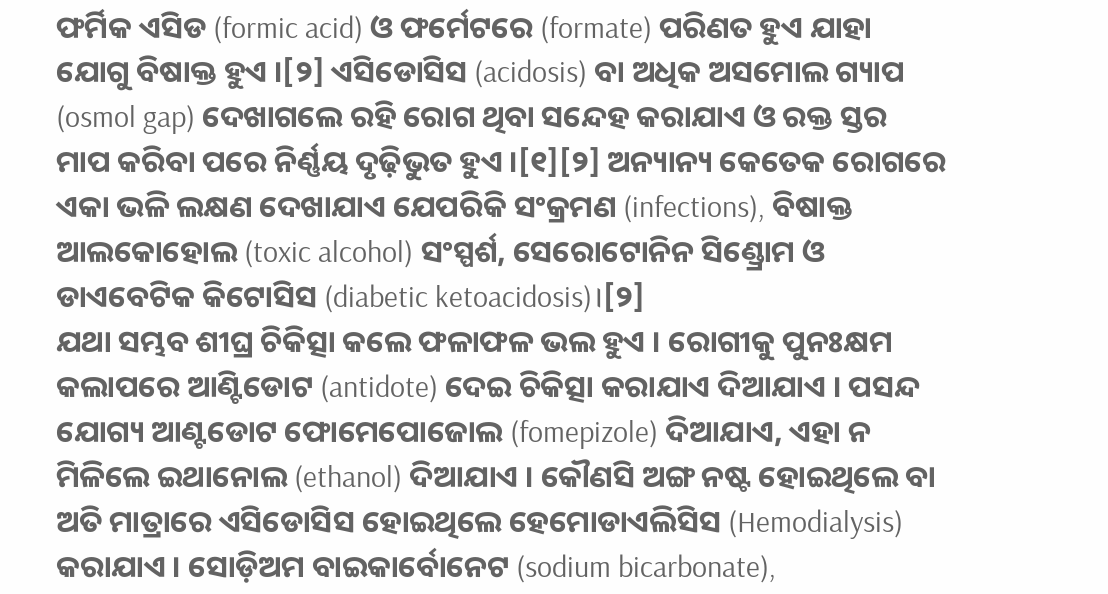ଫର୍ମିକ ଏସିଡ (formic acid) ଓ ଫର୍ମେଟରେ (formate) ପରିଣତ ହୁଏ ଯାହା ଯୋଗୁ ବିଷାକ୍ତ ହୁଏ ।[୨] ଏସିଡୋସିସ (acidosis) ବା ଅଧିକ ଅସମୋଲ ଗ୍ୟାପ (osmol gap) ଦେଖାଗଲେ ରହି ରୋଗ ଥିବା ସନ୍ଦେହ କରାଯାଏ ଓ ରକ୍ତ ସ୍ତର ମାପ କରିବା ପରେ ନିର୍ଣ୍ଣୟ ଦୃଢ଼ିଭୁତ ହୁଏ ।[୧][୨] ଅନ୍ୟାନ୍ୟ କେତେକ ରୋଗରେ ଏକା ଭଳି ଲକ୍ଷଣ ଦେଖାଯାଏ ଯେପରିକି ସଂକ୍ରମଣ (infections), ବିଷାକ୍ତ ଆଲକୋହୋଲ (toxic alcohol) ସଂସ୍ପର୍ଶ, ସେରୋଟୋନିନ ସିଣ୍ଡ୍ରୋମ ଓ ଡାଏବେଟିକ କିଟୋସିସ (diabetic ketoacidosis)।[୨]
ଯଥା ସମ୍ଭବ ଶୀଘ୍ର ଚିକିତ୍ସା କଲେ ଫଳାଫଳ ଭଲ ହୁଏ । ରୋଗୀକୁ ପୁନଃକ୍ଷମ କଲାପରେ ଆଣ୍ଟିଡୋଟ (antidote) ଦେଇ ଚିକିତ୍ସା କରାଯାଏ ଦିଆଯାଏ । ପସନ୍ଦ ଯୋଗ୍ୟ ଆଣ୍ଟଡୋଟ ଫୋମେପୋଜୋଲ (fomepizole) ଦିଆଯାଏ, ଏହା ନ ମିଳିଲେ ଇଥାନୋଲ (ethanol) ଦିଆଯାଏ । କୌଣସି ଅଙ୍ଗ ନଷ୍ଟ ହୋଇଥିଲେ ବା ଅତି ମାତ୍ରାରେ ଏସିଡୋସିସ ହୋଇଥିଲେ ହେମୋଡାଏଲିସିସ (Hemodialysis) କରାଯାଏ । ସୋଡ଼ିଅମ ବାଇକାର୍ବୋନେଟ (sodium bicarbonate),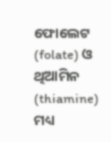ଫୋଲେଟ (folate) ଓ ଥିଆମିନ (thiamine) ମଧ୍ୟ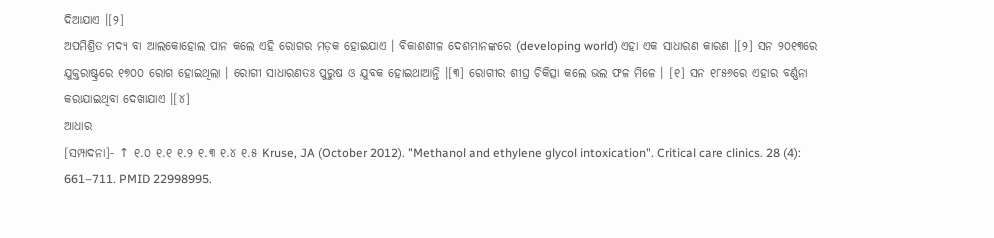ଦିଆଯାଏ ।[୨]
ଅପମିଶ୍ରିତ ମଦ୍ୟ ବା ଆଲକୋହୋଲ ପାନ କଲେ ଏହି ରୋଗର ମଡ଼କ ହୋଇଯାଏ । ବିକାଶଶୀଳ ଦେଶମାନଙ୍କରେ (developing world) ଏହା ଏକ ସାଧାରଣ କାରଣ ।[୨] ସନ ୨୦୧୩ରେ ଯୁକ୍ତରାଷ୍ଟ୍ରରେ ୧୭୦୦ ରୋଗ ହୋଇଥିଲା । ରୋଗୀ ସାଧାରଣତଃ ପୁରୁଷ ଓ ଯୁବକ ହୋଇଥାଆନ୍ତି ।[୩] ରୋଗୀର ଶୀଘ୍ର ଚିକିତ୍ସା କଲେ ଭଲ ଫଳ ମିଳେ । [୧] ସନ ୧୮୫୬ରେ ଏହାର ବର୍ଣ୍ଣନା କରାଯାଇଥିବା ଦେଖାଯାଏ ।[୪]
ଆଧାର
[ସମ୍ପାଦନା]- ↑ ୧.୦ ୧.୧ ୧.୨ ୧.୩ ୧.୪ ୧.୫ Kruse, JA (October 2012). "Methanol and ethylene glycol intoxication". Critical care clinics. 28 (4): 661–711. PMID 22998995.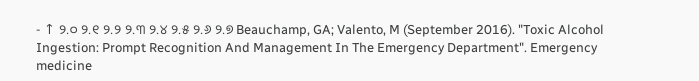- ↑ ୨.୦ ୨.୧ ୨.୨ ୨.୩ ୨.୪ ୨.୫ ୨.୬ ୨.୭ Beauchamp, GA; Valento, M (September 2016). "Toxic Alcohol Ingestion: Prompt Recognition And Management In The Emergency Department". Emergency medicine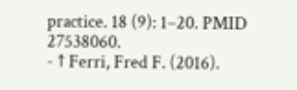practice. 18 (9): 1–20. PMID 27538060.
- ↑ Ferri, Fred F. (2016).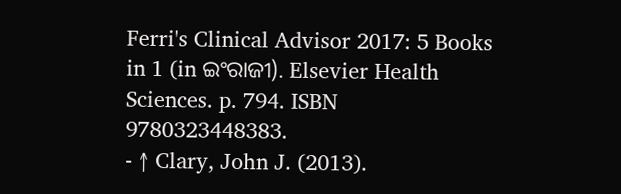Ferri's Clinical Advisor 2017: 5 Books in 1 (in ଇଂରାଜୀ). Elsevier Health Sciences. p. 794. ISBN 9780323448383.
- ↑ Clary, John J. (2013).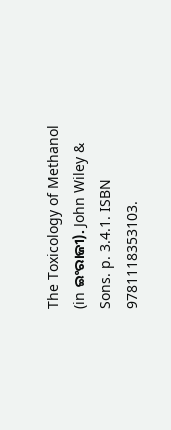The Toxicology of Methanol (in ଇଂରାଜୀ). John Wiley & Sons. p. 3.4.1. ISBN 9781118353103.